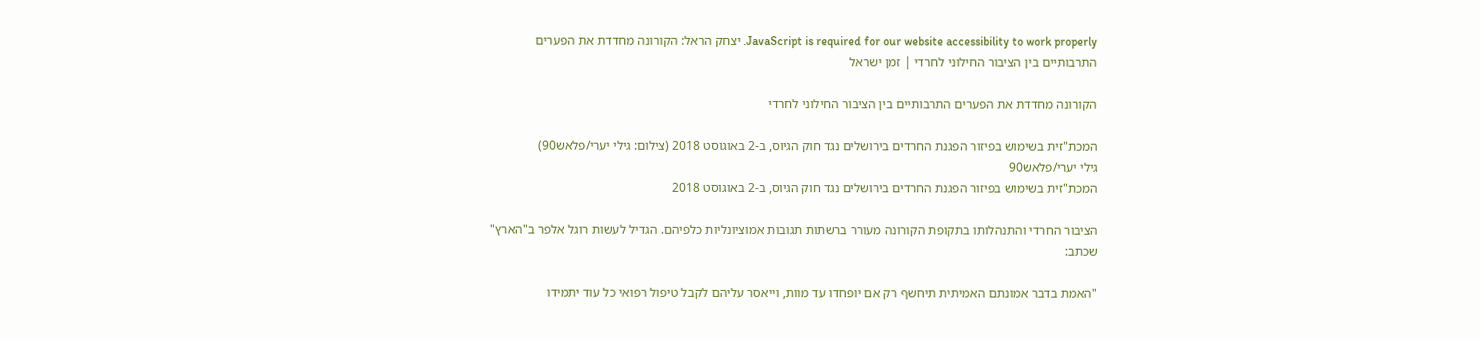JavaScript is required for our website accessibility to work properly. יצחק הראל: הקורונה מחדדת את הפערים התרבותיים בין הציבור החילוני לחרדי | זמן ישראל

הקורונה מחדדת את הפערים התרבותיים בין הציבור החילוני לחרדי

המכת"זית בשימוש בפיזור הפגנת החרדים בירושלים נגד חוק הגיוס, ב-2 באוגוסט 2018 (צילום: גילי יערי/פלאש90)
גילי יערי/פלאש90
המכת"זית בשימוש בפיזור הפגנת החרדים בירושלים נגד חוק הגיוס, ב-2 באוגוסט 2018

הציבור החרדי והתנהלותו בתקופת הקורונה מעורר ברשתות תגובות אמוציונליות כלפיהם. הגדיל לעשות רוגל אלפר ב"הארץ" שכתב:

"האמת בדבר אמונתם האמיתית תיחשף רק אם יופחדו עד מוות, וייאסר עליהם לקבל טיפול רפואי כל עוד יתמידו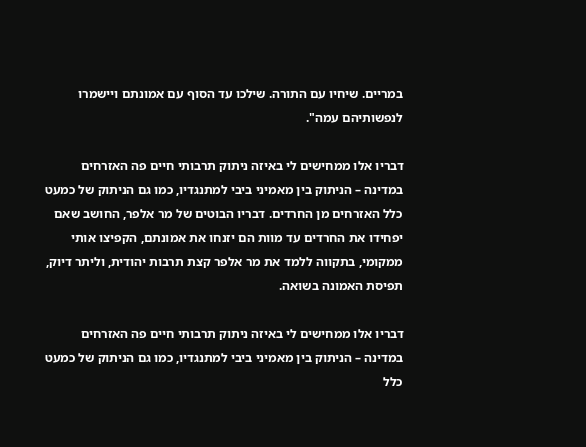במריים. שיחיו עם התורה. שילכו עד הסוף עם אמונתם ויישמרו לנפשותיהם עמה".

דבריו אלו ממחישים לי באיזה ניתוק תרבותי חיים פה האזרחים במדינה – הניתוק בין מאמיני ביבי למתנגדיו, כמו גם הניתוק של כמעט כלל האזרחים מן החרדים. דבריו הבוטים של מר אלפר, החושב שאם יפחידו את החרדים עד מוות הם יזנחו את אמונתם, הקפיצו אותי ממקומי, בתקווה ללמד את מר אלפר קצת תרבות יהודית, וליתר דיוק, תפיסת האמונה בשואה.

דבריו אלו ממחישים לי באיזה ניתוק תרבותי חיים פה האזרחים במדינה – הניתוק בין מאמיני ביבי למתנגדיו, כמו גם הניתוק של כמעט כלל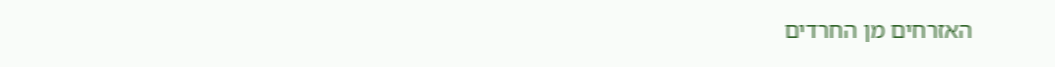האזרחים מן החרדים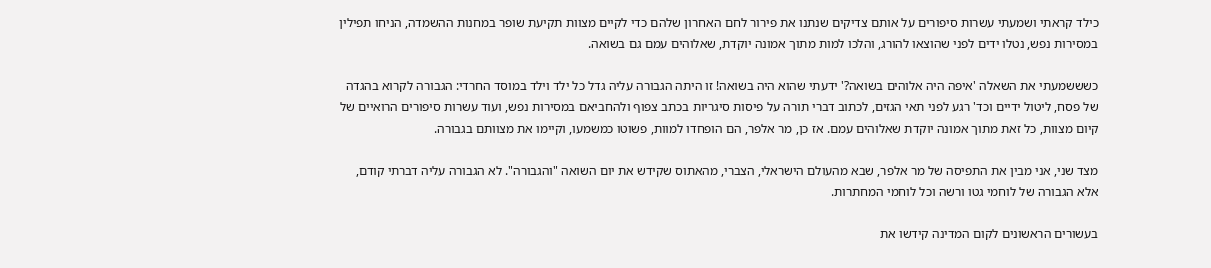כילד קראתי ושמעתי עשרות סיפורים על אותם צדיקים שנתנו את פירור לחם האחרון שלהם כדי לקיים מצוות תקיעת שופר במחנות ההשמדה, הניחו תפילין במסירות נפש, נטלו ידים לפני שהוצאו להורג, והלכו למות מתוך אמונה יוקדת, שאלוהים עמם גם בשואה.

כשששמעתי את השאלה 'איפה היה אלוהים בשואה?' ידעתי שהוא היה בשואה! זו היתה הגבורה עליה גדל כל ילד וילד במוסד החרדי: הגבורה לקרוא בהגדה של פסח, ליטול ידיים וכד' רגע לפני תאי הגזים, לכתוב דברי תורה על פיסות סיגריות בכתב צפוף ולהחביאם במסירות נפש, ועוד עשרות סיפורים הרואיים של קיום מצוות, כל זאת מתוך אמונה יוקדת שאלוהים עמם. אז כן, מר אלפר, הם הופחדו למוות, פשוטו כמשמעו, וקיימו את מצוותם בגבורה.

מצד שני, אני מבין את התפיסה של מר אלפר, שבא מהעולם הישראלי, הצברי, מהאתוס שקידש את יום השואה "והגבורה". לא הגבורה עליה דברתי קודם, אלא הגבורה של לוחמי גטו ורשה וכל לוחמי המחתרות.

בעשורים הראשונים לקום המדינה קידשו את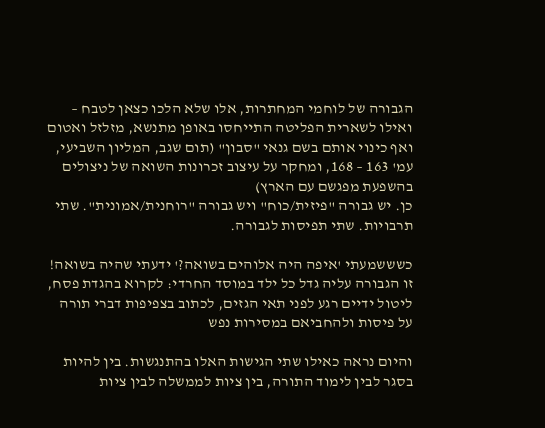הגבורה של לוחמי המחתרות, אלו שלא הלכו כצאן לטבח – ואילו לשארית הפליטה התייחסו באופן מתנשא, מזלזל ואטום ואף כינוי אותם בשם גנאי "סבון" (תום שגב, המליון השביעי, עמ' 163 – 168, ומחקר על עיצוב זכרונות השואה של ניצולים בהשפעת מפגשם עם הארץ)
כן. יש גבורה "פיזית/כוח" ויש גבורה "רוחנית/אמונית". שתי תרבויות. שתי תפיסות לגבורה.

כשששמעתי 'איפה היה אלוהים בשואה?' ידעתי שהיה בשואה! זו הגבורה עליה גדל כל ילד במוסד החרדי: לקרוא בהגדת פסח, ליטול ידיים רגע לפני תאי הגזים, לכתוב בצפיפות דברי תורה על פיסות ולהחביאם במסירות נפש

והיום נראה כאילו שתי הגישות האלו בהתנגשות. בין להיות בסגר לבין לימוד התורה, בין ציות לממשלה לבין ציות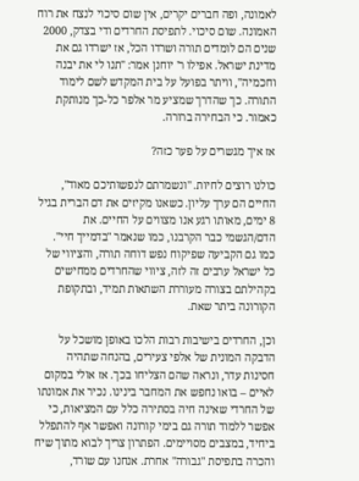לאמונה, ופה חברים יקרים, אין שום סיכוי לנצח את רוח האמונה. שום סיכוי. לתפיסת החרדים ודי בצדק, 2000 שנים הם לומדים תורה ושרדו הכל, אז ישרדו גם את מדינת ישראל. אפילו ר' יוחנן אמר: "תנו לי את יבנה וחכמיה", וויתר בפועל על בית המקדש לשם לימוד התורה. כך שהדרך שמציע מר אלפר כל-כך מנותקת כאמור. כי הבחירה ברורה.

אז איך מגשרים על פער כזה?

כולנו רוצים לחיות. "ונשמרתם לנפשותיכם מאוד", החיים הם ערך עליון. כשאנו מקיזים את דם הברית בגיל 8 ימים, מאותו רגע אנו מצווים על החיים. את הדם/הגשמי כבר הקרבנו, כמו שנאמר "בדמייך חיי". כמו גם הקביעה שפיקוח נפש דוחה תורה, והציווי של כל ישראל ערבים זה לזה, ציווי שהחרדים ממחישים בקהילתם בצורה מעוררת השתאות תמיד, ובתקופת הקורונה ביתר שאת.

וכן, החרדים בישיבות רבות הלכו באופן מושכל על הדבקה המונית של אלפי צעירים, בהנחה שתהיה חסינות עדר, ונראה שהם הצליחו בכך. אז אולי במקום לאיים – בואו נחפש את המחבר בינינו. נכיר את אמונתו של החרדי שאינה חיה בסתירה כלל עם המציאות, כי אפשר ללמוד תורה גם בימי קורונה ואפשר אף להתפלל ביחיד, במצבים מסויימים. הפתרון צריך לבוא מתוך שיח והכרה בתפיסת "גבורה" אחרת. אנחנו עם שורד,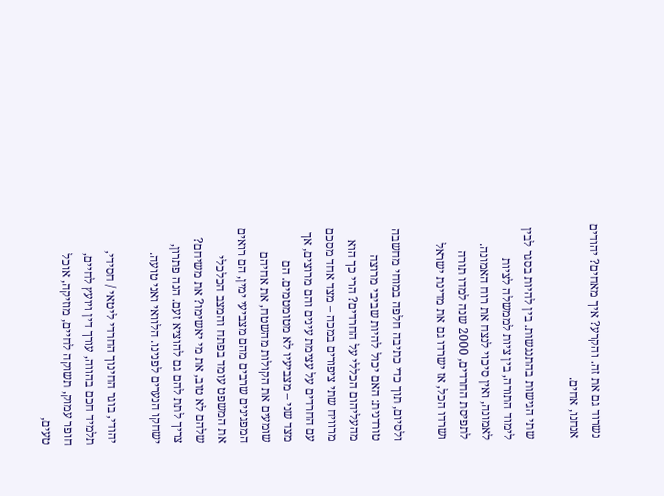נשרוד גם את זה. והקרע? איך מאחים? יהודים אנחנו, אחים.

שתי הגישות בהתנגשות. בין להיות בסגר לבין לימוד התורה, בין ציות לממשלה לציות לאמונה, ואין סיכוי לנצח את רוח האמונה. לתפיסת החרדים, 2000 שנה למדו תורה ושרדו הכל, אז ישרדו גם את מדינת ישראל

ולסיום, תוך כדי כתיבה חלפה במוחי מחשבה טורדנית: האם יכול להיות שביבי מרוצה מהעליהום הכללי על החרדים? הרי כך הוא מרוויח שתי ציפורים במכה – מצד אחד מסכם עם החרדים על עצימת עינים והם מרוצים, אך מצד שני – מצביעיו לא מטומטמים. הם שומעים את הקולות מהשטח, את אחיהם המפגינים שרבים מהם מצביעי ימין, הם רואים את המשפט עומד בפתח והמצב הכלכלי שלהם לא טוב, את מי יאשימו? את משיחם? צריך לתת להם גם להוציא זעם. הנה פתרון, ישחקו הנערים לפנינו. הלוואי ואני טועה.

יהודי, בוגר החינוך החרדי ליטאי / חסידי, תלמיד חכם בהווה, עורך דין ויועץ לחיים, חופר עמוק, תשוקה לחיים, מוזיקה, אוכל טעים,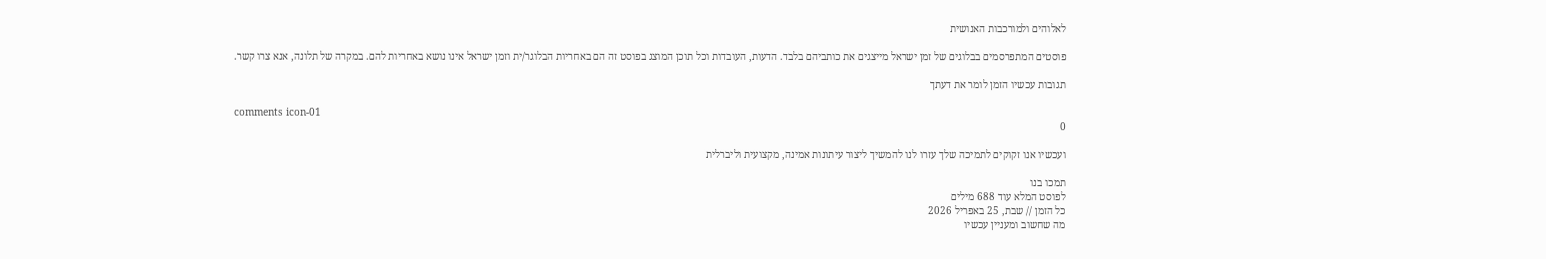לאלוהים ולמורכבות האנושית

פוסטים המתפרסמים בבלוגים של זמן ישראל מייצגים את כותביהם בלבד. הדעות, העובדות וכל תוכן המוצג בפוסט זה הם באחריות הבלוגר/ית וזמן ישראל אינו נושא באחריות להם. במקרה של תלונה, אנא צרו קשר.

תגובות עכשיו הזמן לומר את דעתך

comments icon-01
0

ועכשיו אנו זקוקים לתמיכה שלך עזרו לנו להמשיך ליצור עיתונות אמינה, מקצועית וליברלית

תמכו בנו
לפוסט המלא עוד 688 מילים
כל הזמן // שבת, 25 באפריל 2026
מה שחשוב ומעניין עכשיו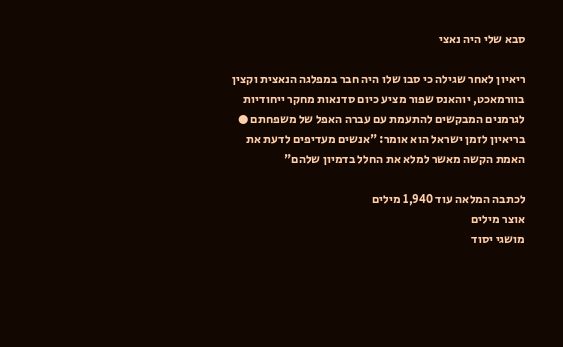סבא שלי היה נאצי

ריאיון לאחר שגילה כי סבו שלו היה חבר במפלגה הנאצית וקצין בוורמאכט, יוהאנס שפור מציע כיום סדנאות מחקר ייחודיות לגרמנים המבקשים להתעמת עם עברה האפל של משפחתם ● בריאיון לזמן ישראל הוא אומר: "אנשים מעדיפים לדעת את האמת הקשה מאשר למלא את החלל בדמיון שלהם"

לכתבה המלאה עוד 1,940 מילים
אוצר מילים
מושגי יסוד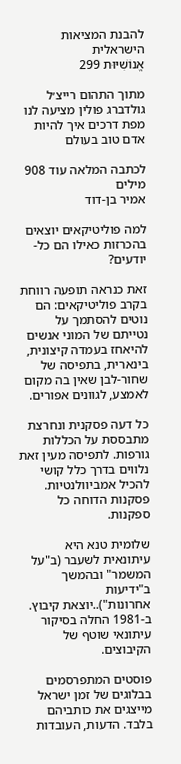להבנת המציאות הישראלית
אֱנוֹשִׁיּוּת 299

מתוך התהום רייצ׳ל גולדברג פולין מציעה לנו מפת דרכים איך להיות אדם טוב בעולם

לכתבה המלאה עוד 908 מילים
אמיר בן-דוד

למה פוליטיקאים יוצאים בהכרזות כאילו הם כל-יודעים?

זאת כנראה תופעה רווחת בקרב פוליטיקאים: הם נוטים להסתמך על נטייתם של המוני אנשים להיאחז בעמדה קיצונית, בינארית, בתפיסה של שחור-לבן שאין בה מקום לאמצע, לגוונים אפורים.

כל דעה פסקנית ונחרצת מתבססת על הכללות גורפות. לתפיסה מעין זאת נלווים בדרך כלל קושי להכיל אמביוולנטיות. פסקנות הדוחה כל ספקנות.

שלומית טנא היא עיתונאית לשעבר (ב"על המשמר" ובהמשך ב"ידיעות אחרונות")..יוצאת קיבוץ. ב-1981 החלה בסיקור עיתונאי שוטף של הקיבוצים.

פוסטים המתפרסמים בבלוגים של זמן ישראל מייצגים את כותביהם בלבד. הדעות, העובדות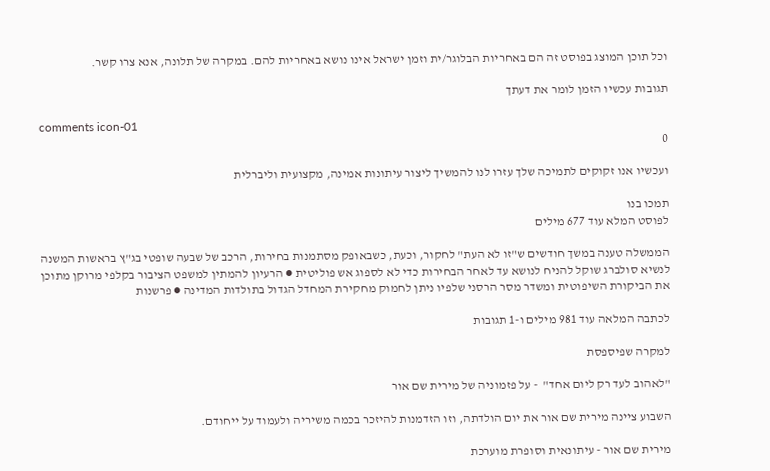וכל תוכן המוצג בפוסט זה הם באחריות הבלוגר/ית וזמן ישראל אינו נושא באחריות להם. במקרה של תלונה, אנא צרו קשר.

תגובות עכשיו הזמן לומר את דעתך

comments icon-01
0

ועכשיו אנו זקוקים לתמיכה שלך עזרו לנו להמשיך ליצור עיתונות אמינה, מקצועית וליברלית

תמכו בנו
לפוסט המלא עוד 677 מילים

הממשלה טענה במשך חודשים ש"זו לא העת" לחקור, וכעת, כשבאופק מסתמנות בחירות, הרכב של שבעה שופטי בג"ץ בראשות המשנה לנשיא סולברג שוקל להניח לנושא עד לאחר הבחירות כדי לא לספוג אש פוליטית ● הרעיון להמתין למשפט הציבור בקלפי מרוקן מתוכן את הביקורת השיפוטית ומשדר מסר הרסני שלפיו ניתן לחמוק מחקירת המחדל הגדול בתולדות המדינה ● פרשנות

לכתבה המלאה עוד 981 מילים ו-1 תגובות

למקרה שפיספסת

"לאהוב לעד רק ליום אחד"  - על פזמוניה של מירית שם אור

השבוע ציינה מירית שם אור את יום הולדתה, וזו הזדמנות להיזכר בכמה משיריה ולעמוד על ייחודם.

מירית שם אור - עיתונאית וסופרת מוערכת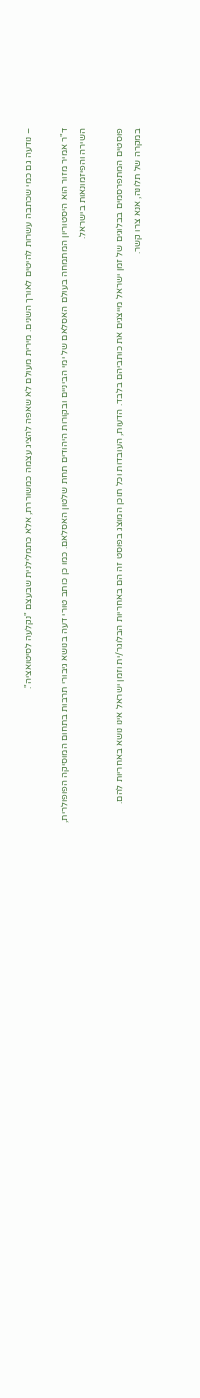– נודעה גם כמי שכתבה עשרות להיטים לאורך השנים. מירית מעולם לא שאפה להציג עצמה כמשוררת, אלא כתמלילנית שבעצם "נקלעה לסיטואציה".

ד"ר אמיר מזור הוא היסטוריון המתמחה בעולם האסלאם של ימי הביניים ובקורות היהודים תחת שלטון האסלאם. כמו כן כותב טורי דעה בנושא גיבורי תרבות בתחום המוסיקה הפופולרית, השירה והפיזמונאות בישראל.

פוסטים המתפרסמים בבלוגים של זמן ישראל מייצגים את כותביהם בלבד. הדעות, העובדות וכל תוכן המוצג בפוסט זה הם באחריות הבלוגר/ית וזמן ישראל אינו נושא באחריות להם. במקרה של תלונה, אנא צרו קשר.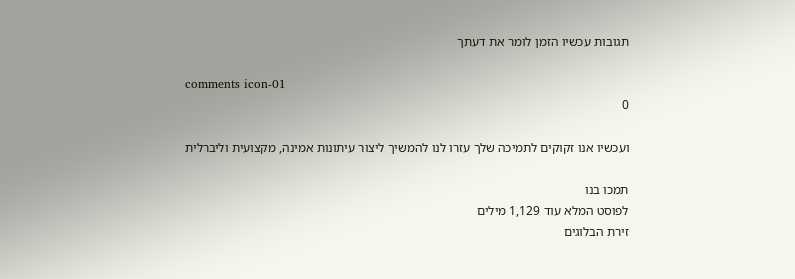תגובות עכשיו הזמן לומר את דעתך

comments icon-01
0

ועכשיו אנו זקוקים לתמיכה שלך עזרו לנו להמשיך ליצור עיתונות אמינה, מקצועית וליברלית

תמכו בנו
לפוסט המלא עוד 1,129 מילים
זירת הבלוגים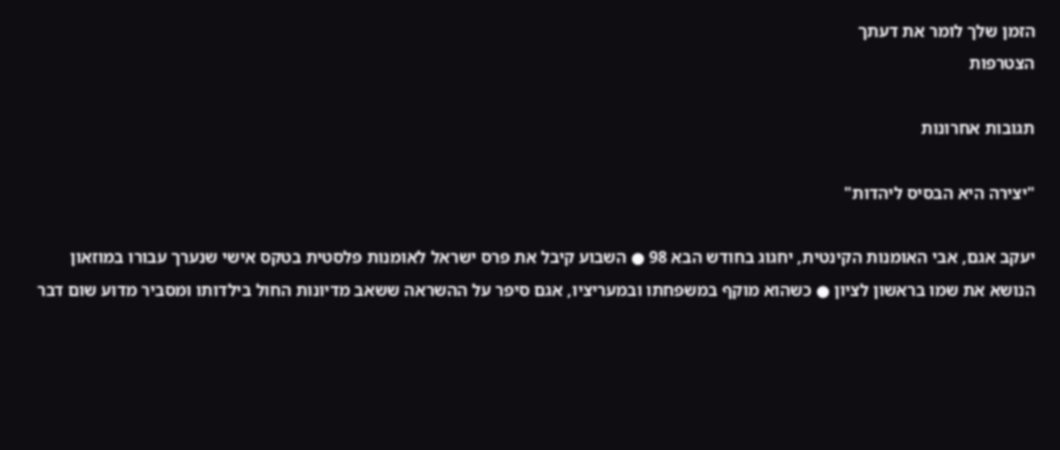הזמן שלך לומר את דעתך
הצטרפות

תגובות אחרונות

"יצירה היא הבסיס ליהדות"

יעקב אגם, אבי האומנות הקינטית, יחגוג בחודש הבא 98 ● השבוע קיבל את פרס ישראל לאומנות פלסטית בטקס אישי שנערך עבורו במוזאון הנושא את שמו בראשון לציון ● כשהוא מוקף במשפחתו ובמעריציו, אגם סיפר על ההשראה ששאב מדיונות החול בילדותו ומסביר מדוע שום דבר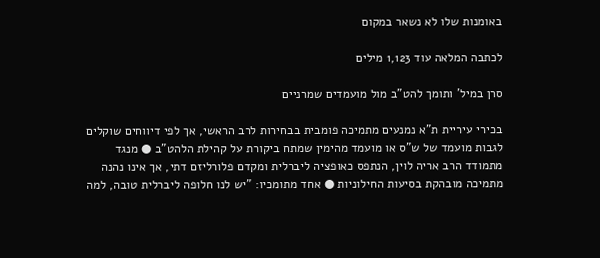באומנות שלו לא נשאר במקום

לכתבה המלאה עוד 1,123 מילים

סרן במיל' ותומך להט"ב מול מועמדים שמרניים

בכירי עיריית ת"א נמנעים מתמיכה פומבית בבחירות לרב הראשי, אך לפי דיווחים שוקלים לגבות מועמד של ש"ס או מועמד מהימין שמתח ביקורת על קהילת הלהט"ב ● מנגד מתמודד הרב אריה לוין, הנתפס כאופציה ליברלית ומקדם פלורליזם דתי, אך אינו נהנה מתמיכה מובהקת בסיעות החילוניות ● אחד מתומכיו: "יש לנו חלופה ליברלית טובה, למה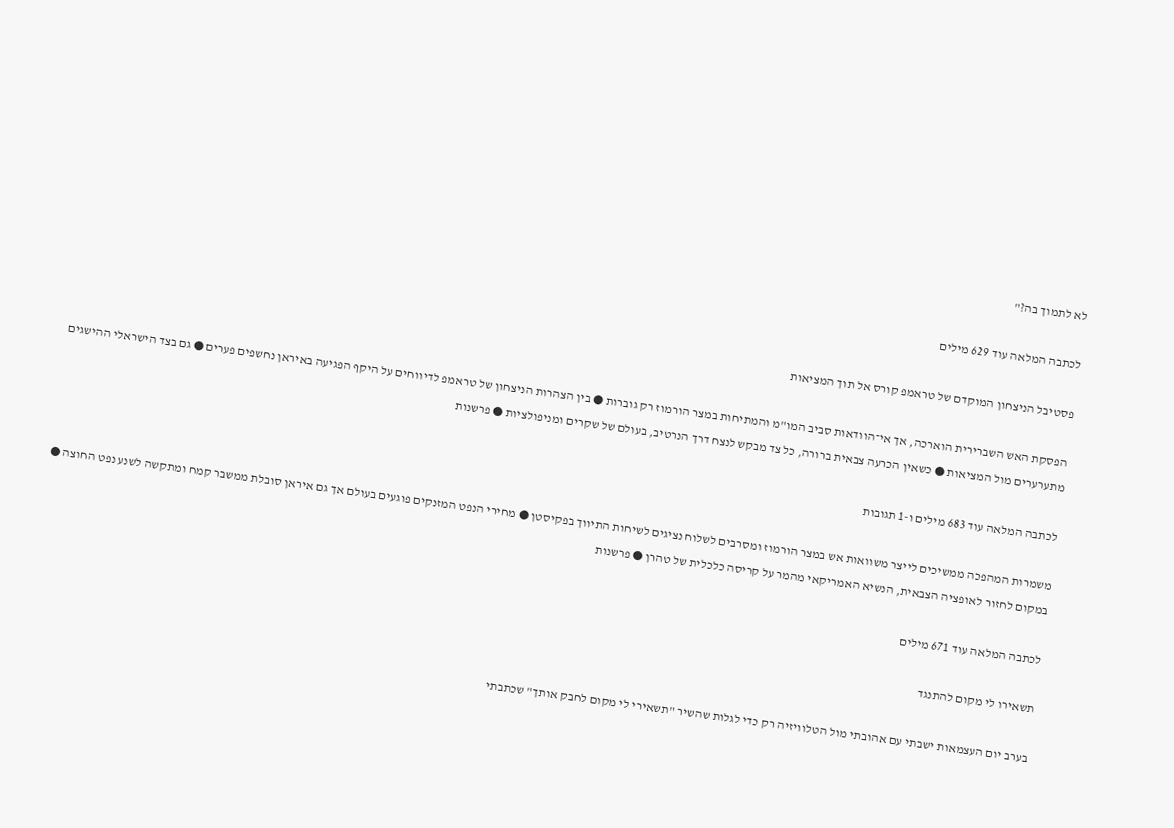לא לתמוך בה?"

לכתבה המלאה עוד 629 מילים

פסטיבל הניצחון המוקדם של טראמפ קורס אל תוך המציאות

הפסקת האש השברירית הוארכה, אך אי־הוודאות סביב המו"מ והמתיחות במצר הורמוז רק גוברות ● בין הצהרות הניצחון של טראמפ לדיווחים על היקף הפגיעה באיראן נחשפים פערים ● גם בצד הישראלי ההישגים מתערערים מול המציאות ● כשאין הכרעה צבאית ברורה, כל צד מבקש לנצח דרך הנרטיב, בעולם של שקרים ומניפולציות ● פרשנות

לכתבה המלאה עוד 683 מילים ו-1 תגובות

משמרות המהפכה ממשיכים לייצר משוואות אש במצר הורמוז ומסרבים לשלוח נציגים לשיחות התיווך בפקיסטן ● מחירי הנפט המזנקים פוגעים בעולם אך גם איראן סובלת ממשבר קמח ומתקשה לשנע נפט החוצה ● במקום לחזור לאופציה הצבאית, הנשיא האמריקאי מהמר על קריסה כלכלית של טהרן ● פרשנות

לכתבה המלאה עוד 671 מילים

תשאירו לי מקום להתנגד

בערב יום העצמאות ישבתי עם אהובתי מול הטלוויזיה רק כדי לגלות שהשיר "תשאירי לי מקום לחבק אותך" שכתבתי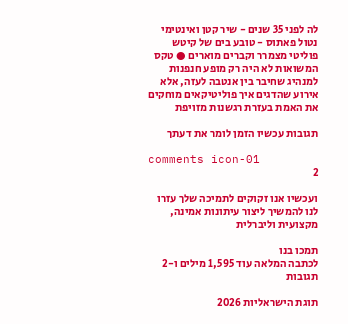לה לפני 35 שנים - שיר קטן ואינטימי נטול פאתוס - טובע בים של קיטש פוליטי מצמרר וקברים מוארים ● טקס המשואות לא היה רק מופע חנפנות למנהיג שחיבר בין אנטבה לעזה, אלא אירוע שהדגים איך פוליטיקאים מוחקים את האמת בעזרת רגשנות מזויפת

תגובות עכשיו הזמן לומר את דעתך

comments icon-01
2

ועכשיו אנו זקוקים לתמיכה שלך עזרו לנו להמשיך ליצור עיתונות אמינה, מקצועית וליברלית

תמכו בנו
לכתבה המלאה עוד 1,595 מילים ו-2 תגובות

תוגת הישראליות 2026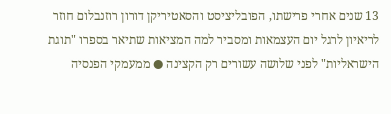13 שנים אחרי פרישתו, הפובליציסט והסאטיריקן דורון רוזנבלום חוזר לריאיון לרגל יום העצמאות ומסביר למה המציאות שתיאר בספרו "תוגת הישראליות" לפני שלושה עשורים רק הקצינה ● ממעמקי הפנסיה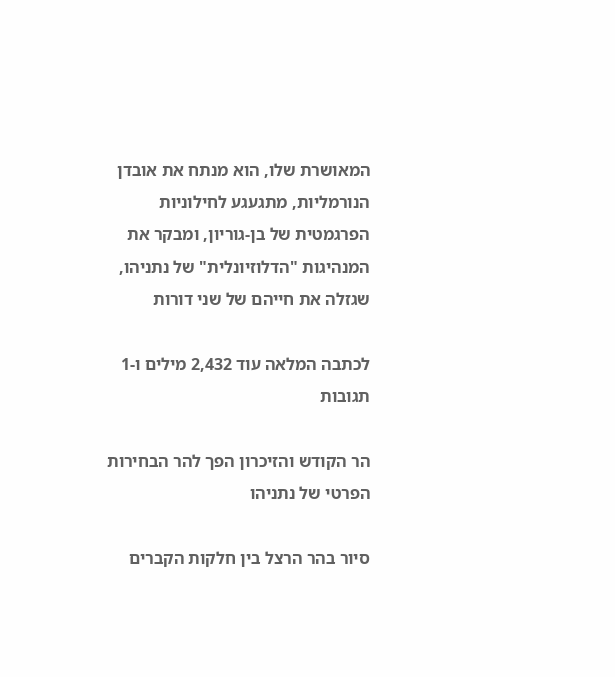המאושרת שלו, הוא מנתח את אובדן הנורמליות, מתגעגע לחילוניות הפרגמטית של בן-גוריון, ומבקר את המנהיגות "הדלוזיונלית" של נתניהו, שגזלה את חייהם של שני דורות

לכתבה המלאה עוד 2,432 מילים ו-1 תגובות

הר הקודש והזיכרון הפך להר הבחירות הפרטי של נתניהו

סיור בהר הרצל בין חלקות הקברים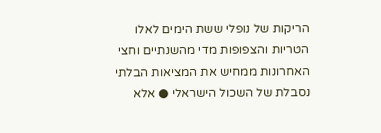הריקות של נופלי ששת הימים לאלו הטריות והצפופות מדי מהשנתיים וחצי האחרונות ממחיש את המציאות הבלתי נסבלת של השכול הישראלי ● אלא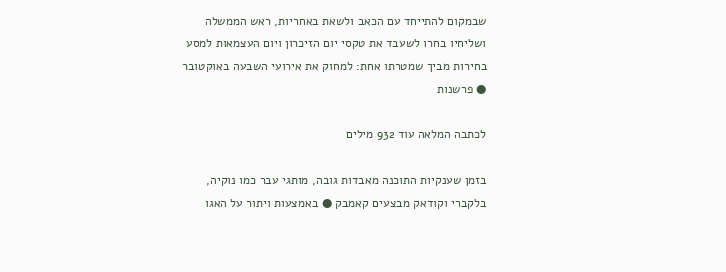שבמקום להתייחד עם הכאב ולשאת באחריות, ראש הממשלה ושליחיו בחרו לשעבד את טקסי יום הזיכרון ויום העצמאות למסע בחירות מביך שמטרתו אחת: למחוק את אירועי השבעה באוקטובר ● פרשנות

לכתבה המלאה עוד 932 מילים

בזמן שענקיות התוכנה מאבדות גובה, מותגי עבר כמו נוקיה, בלקברי וקודאק מבצעים קאמבק ● באמצעות ויתור על האגו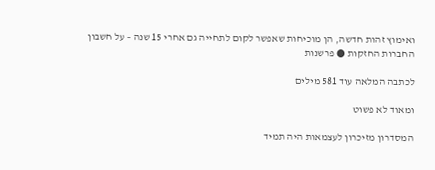ואימוץ זהות חדשה, הן מוכיחות שאפשר לקום לתחייה גם אחרי 15 שנה – על חשבון החברות החזקות ● פרשנות

לכתבה המלאה עוד 581 מילים

ומאוד לא פשוט

המסדרון מזיכרון לעצמאות היה תמיד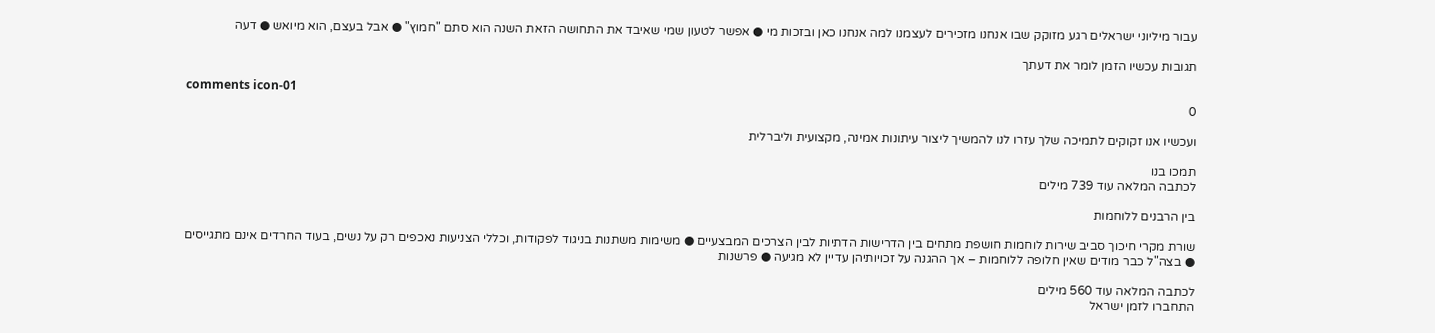עבור מיליוני ישראלים רגע מזוקק שבו אנחנו מזכירים לעצמנו למה אנחנו כאן ובזכות מי ● אפשר לטעון שמי שאיבד את התחושה הזאת השנה הוא סתם "חמוץ" ● אבל בעצם, הוא מיואש ● דעה

תגובות עכשיו הזמן לומר את דעתך

comments icon-01
0

ועכשיו אנו זקוקים לתמיכה שלך עזרו לנו להמשיך ליצור עיתונות אמינה, מקצועית וליברלית

תמכו בנו
לכתבה המלאה עוד 739 מילים

בין הרבנים ללוחמות

שורת מקרי חיכוך סביב שירות לוחמות חושפת מתחים בין הדרישות הדתיות לבין הצרכים המבצעיים ● משימות משתנות בניגוד לפקודות, וכללי הצניעות נאכפים רק על נשים, בעוד החרדים אינם מתגייסים ● בצה"ל כבר מודים שאין חלופה ללוחמות – אך ההגנה על זכויותיהן עדיין לא מגיעה ● פרשנות

לכתבה המלאה עוד 560 מילים
התחברו לזמן ישראל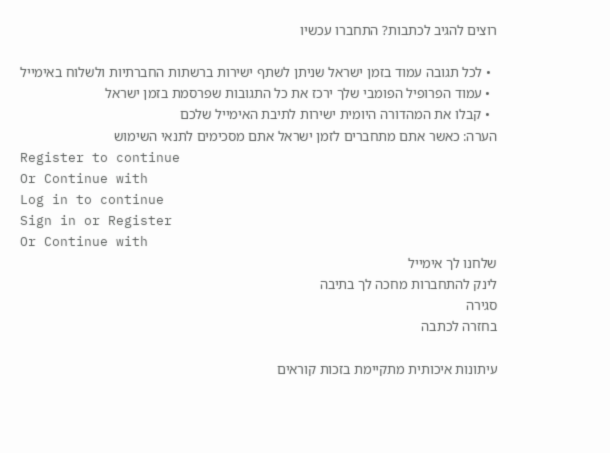רוצים להגיב לכתבות? התחברו עכשיו

  • לכל תגובה עמוד בזמן ישראל שניתן לשתף ישירות ברשתות החברתיות ולשלוח באימייל
  • עמוד הפרופיל הפומבי שלך ירכז את כל התגובות שפרסמת בזמן ישראל
  • קבלו את המהדורה היומית ישירות לתיבת האימייל שלכם
הערה: כאשר אתם מתחברים לזמן ישראל אתם מסכימים לתנאי השימוש
Register to continue
Or Continue with
Log in to continue
Sign in or Register
Or Continue with
שלחנו לך אימייל
לינק להתחברות מחכה לך בתיבה
סגירה
בחזרה לכתבה

עיתונות איכותית מתקיימת בזכות קוראים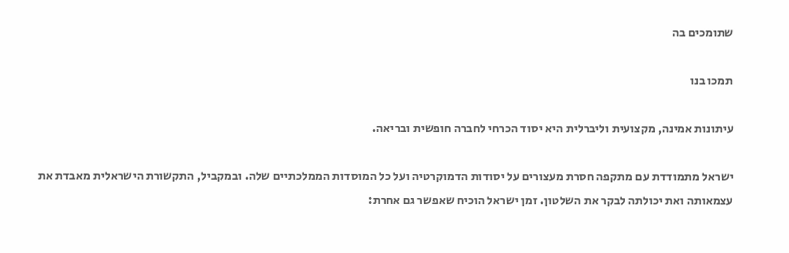שתומכים בה

תמכו בנו

עיתונות אמינה, מקצועית וליברלית היא יסוד הכרחי לחברה חופשית ובריאה.

ישראל מתמודדת עם מתקפה חסרת מעצורים על יסודות הדמוקרטיה ועל כל המוסדות הממלכתיים שלה. ובמקביל, התקשורת הישראלית מאבדת את עצמאותה ואת יכולתה לבקר את השלטון. זמן ישראל הוכיח שאפשר גם אחרת: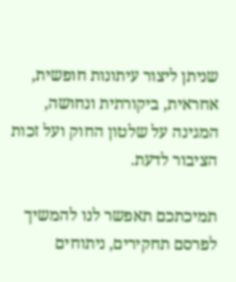שניתן ליצור עיתונות חופשית, אחראית, ביקורתית ונחושה, המגינה על שלטון החוק ועל זכות הציבור לדעת.

תמיכתכם תאפשר לנו להמשיך לפרסם תחקירים, ניתוחים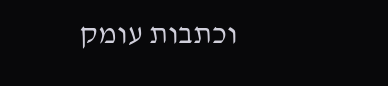וכתבות עומק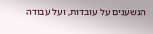הנשענים על עובדות, ועל עבודה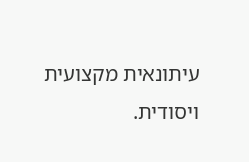עיתונאית מקצועית ויסודית.